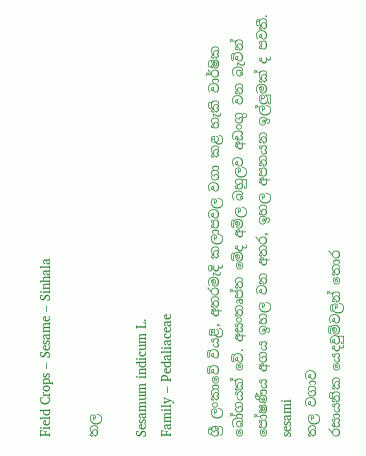Field Crops – Sesame – Sinhala

තල

Sesamum indicum L.
Family – Pedaliaceae

ශ්‍රී ලංකාවේ වියළි, අතරමැදි කලාපවල වගා කළ හැකි වාර්ෂික බෝගයක් වේ. අසංතෘප්ත මේද අම්ල බහුලව අඩංගු වන බැවින් පෝෂණීය අගය ඉහල වන අතර, ඉහල අපනයන ඉල්ලුමක් ද පවතී.
sesami
තල වගාව
රසායනික යෙදවුම්වලින් තොර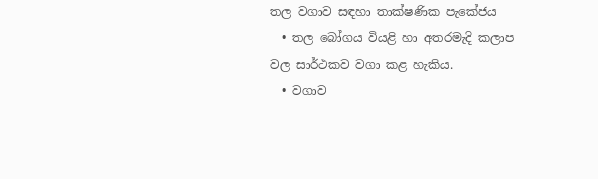තල වගාව සඳහා තාක්ෂණික පැකේජය
  • තල බෝගය වියළි හා අතරමැදි කලාප වල සාර්ථකව වගා කළ හැකිය.
  • වගාව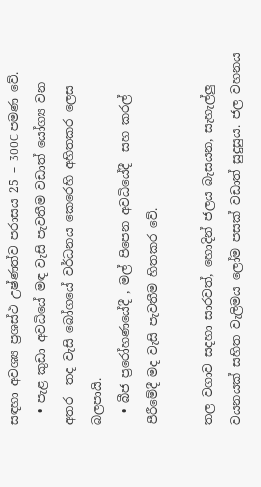සඳහා අවශ්‍ය ප්‍රශස්ථ උෂ්ණත්ව පරාසය 25 – 300C පමණ වේ.
  • පැළ කුඩා අවධියේ මඳ වැසි පැවතීම වඩාත් යෝග්‍ය වන අතර  තද වැසි බෝගයේ වර්ධනය කෙරෙහි අහිතකර ලෙස බලපායි.
  • බීජ ප්‍රරෝහණයේදී , මල් පිපෙන අවධියේදී  සහ කරල් පීරීමේදී මද වැසි පැවතීම හිතකර වේ.

තල වගාව සදහා සාරවත්, හොදින් ජලය බැසයන, සැහැල්ලු වයනයක් සහිත වැලිමය ලෝම පසක් වඩාත් සුදුසුය. ජල වහනය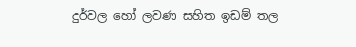දුර්වල හෝ ලවණ සහිත ඉඩම් තල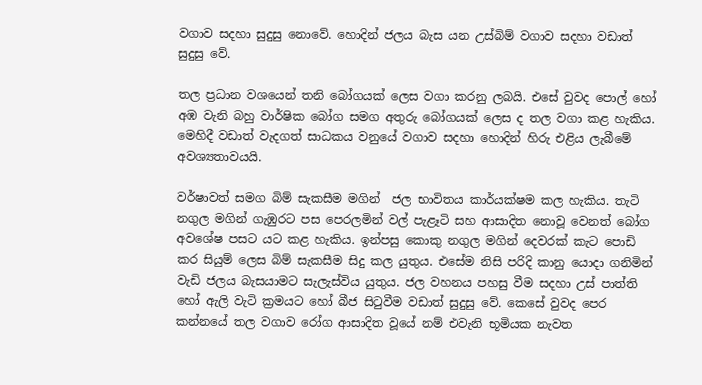වගාව සදහා සුදුසු නොවේ. හොදින් ජලය බැස යන උස්බිම් වගාව සදහා වඩාත් සුදුසු වේ.

තල ප්‍රධාන වශයෙන් තනි බෝගයක් ලෙස වගා කරනු ලබයි. එසේ වුවද පොල් හෝ අඹ වැනි බහු වාර්ෂික බෝග සමග අතුරු බෝගයක් ලෙස ද තල වගා කළ හැකිය. මෙහිදී වඩාත් වැදගත් සාධකය වනුයේ වගාව සදහා හොදින් හිරු එළිය ලැබීමේ අවශ්‍යතාවයයි.

වර්ෂාවත් සමග බිම් සැකසීම මගින්  ජල භාවිතය කාර්යක්ෂම කල හැකිය. තැටි නගුල මගින් ගැඹුරට පස පෙරලමින් වල් පැළෑටි සහ ආසාදිත නොවූ වෙනත් බෝග අවශේෂ පසට යට කළ හැකිය. ඉන්පසු කොකු නගුල මගින් දෙවරක් කැට පොඩි කර සියුම් ලෙස බිම් සැකසීම සිදු කල යුතුය. එසේම නිසි පරිදි කානු යොදා ගනිමින් වැඩි ජලය බැසයාමට සැලැස්විය යුතුය. ජල වහනය පහසු වීම සදහා උස් පාත්ති හෝ ඇලි වැටි ක්‍රමයට හෝ බීජ සිටුවීම වඩාත් සුදුසු වේ. කෙසේ වුවද පෙර කන්නයේ තල වගාව රෝග ආසාදිත වූයේ නම් එවැනි භූමියක නැවත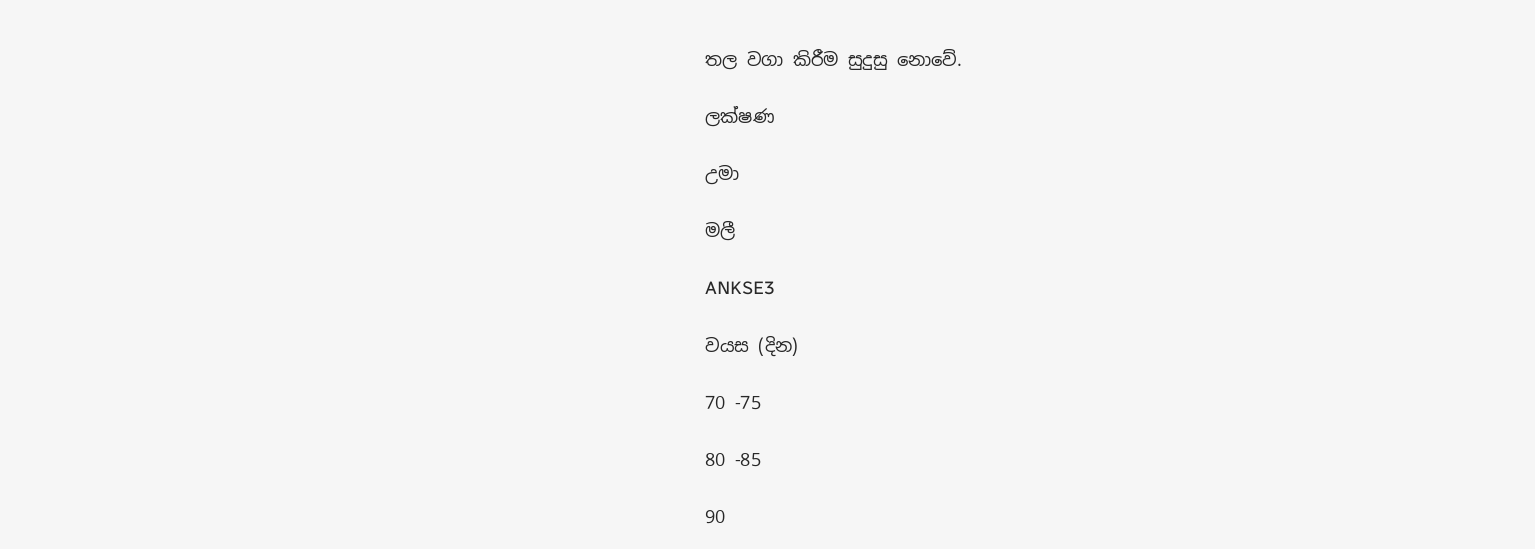තල වගා කිරීම සුදුසු නොවේ.

ලක්ෂණ

උමා

මලී

ANKSE3

වයස (දින)

70 -75

80 -85

90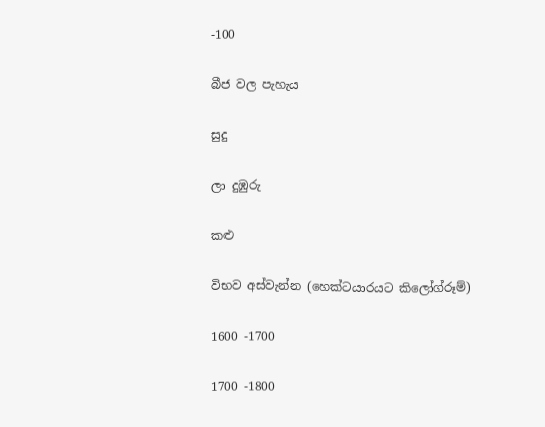-100

බීජ වල පැහැය

සුදු

ලා දුඹුරු

කළු

විභව අස්වැන්න (හෙක්ටයාරයට කිලෝග්රූම්)

1600 -1700

1700 -1800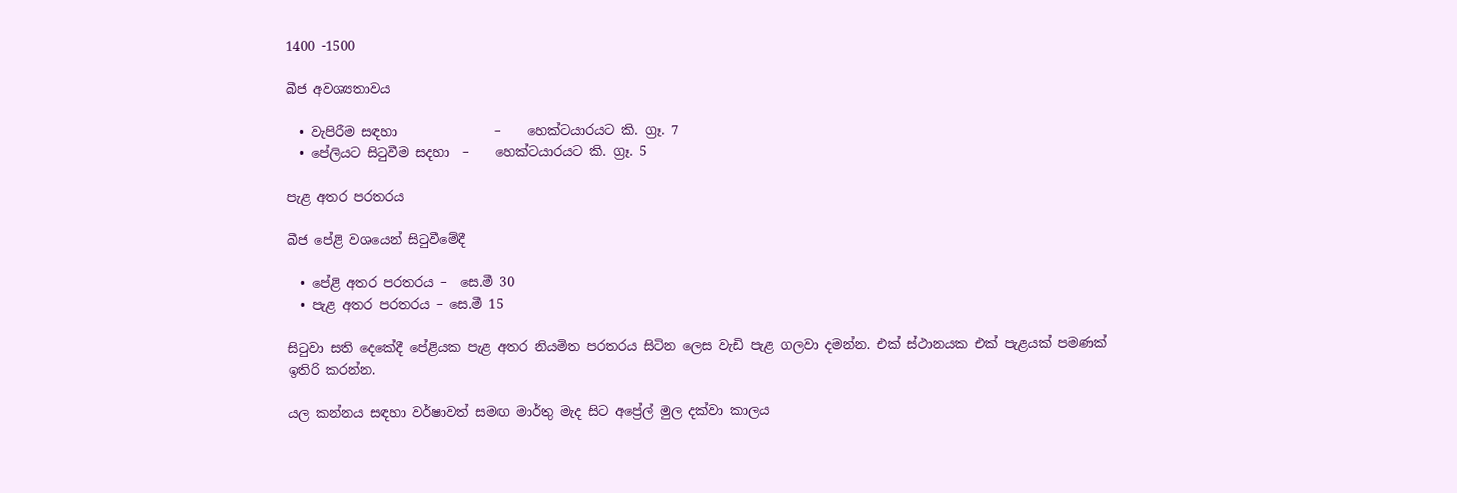1400 -1500

බීජ අවශ්‍යතාවය

  • වැපිරීම සඳහා               –    හෙක්ටයාරයට කි. ග්‍රෑ. 7
  • පේලියට සිටුවීම සදහා  –    හෙක්ටයාරයට කි. ග්‍රෑ. 5

පැළ අතර පරතරය

බීජ පේළි වශයෙන් සිටුවීමේදී

  • පේළි අතර පරතරය –  සෙ.මී 30
  • පැළ අතර පරතරය – සෙ.මී 15

සිටුවා සති දෙකේදී පේළියක පැළ අතර නියමිත පරතරය සිටින ලෙස වැඩි පැළ ගලවා දමන්න. එක් ස්ථානයක එක් පැළයක් පමණක් ඉතිරි කරන්න.

යල කන්නය සඳහා වර්ෂාවත් සමඟ මාර්තු මැද සිට අප්‍රේල් මුල දක්වා කාලය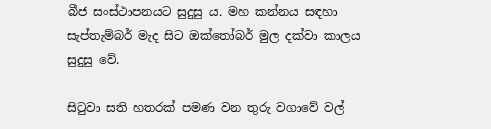බීජ සංස්ථාපනයට සුදුසු ය. මහ කන්නය සඳහා සැප්තැම්බර් මැද සිට ඔක්තෝබර් මුල දක්වා කාලය සුදුසු වේ.

සිටුවා සති හතරක් පමණ වන තුරු වගාවේ වල්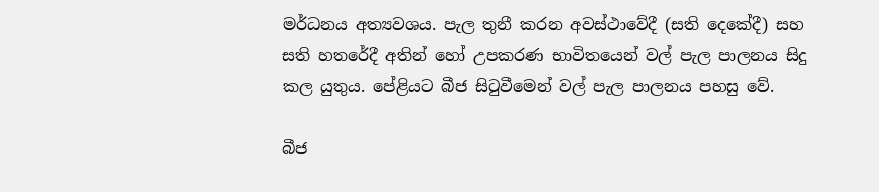මර්ධනය අත්‍යවශය. පැල තුනී කරන අවස්ථාවේදී (සති දෙකේදී) සහ සති හතරේදී අතින් හෝ උපකරණ භාවිතයෙන් වල් පැල පාලනය සිදු කල යුතුය. පේළියට බීජ සිටුවීමෙන් වල් පැල පාලනය පහසු වේ.

බීජ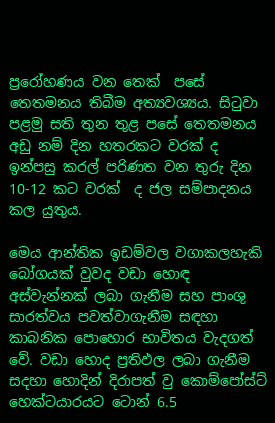ප්‍රරෝහණය වන තෙක්  පසේ තෙතමනය තිබීම අත්‍යවශ්‍යය. සිටුවා පළමු සති තුන තුළ පසේ තෙතමනය අඩු නම් දින හතරකට වරක් ද ඉන්පසු කරල් පරිණත වන තුරු දින 10-12 කට වරක්  ද ජල සම්පාදනය කල යුතුය.

මෙය ආන්තික ඉඩම්වල වගාකලහැකි බෝගයක් වුවද වඩා හොඳ අස්වැන්නක් ලබා ගැනීම සහ පාංශු සාරත්වය පවත්වාගැනීම සඳහා කාබනික පොහොර භාවිතය වැදගත් වේ. වඩා හොද ප්‍රතිඵල ලබා ගැනීම සදහා හොදින් දිරාපත් වු කොම්පෝස්ට් හෙක්ටයාරයට ටොන් 6.5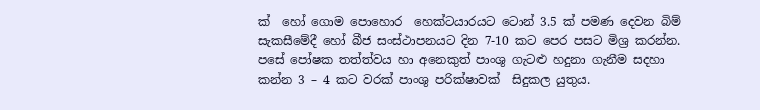ක්  හෝ ගොම පොහොර  හෙක්ටයාරයට ටොන් 3.5 ක් පමණ දෙවන බිම් සැකසීමේදී හෝ බීජ සංස්ථාපනයට දින 7-10 කට පෙර පසට මිශ්‍ර කරන්න. පසේ පෝෂක තත්ත්වය හා අනෙකුත් පාංශු ගැටළු හදුනා ගැනීම සදහා කන්න 3 – 4 කට වරක් පාංශු පරික්ෂාවක්  සිදුකල යුතුය.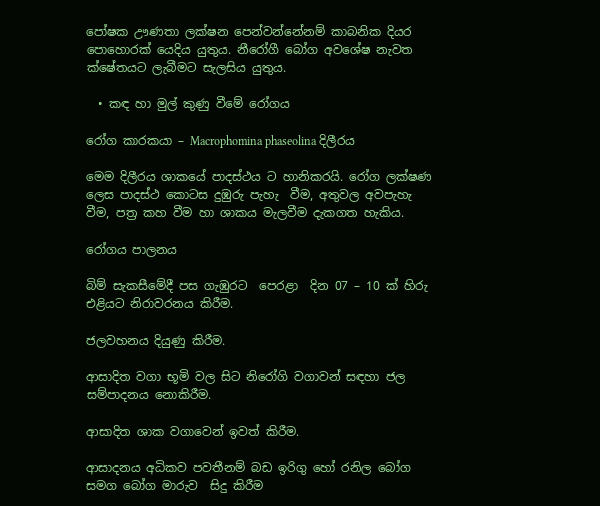පෝෂක ඌණතා ලක්ෂන පෙන්වන්නේනම් කාබනික දියර පොහොරක් යෙදිය යුතුය. නීරෝගී බෝග අවශේෂ නැවත ක්ෂේතයට ලැබීමට සැලසිය යුතුය.

  • කඳ හා මුල් කුණු වීමේ රෝගය

රෝග කාරකයා – Macrophomina phaseolina දිලීරය

මෙම දිලීරය ශාකයේ පාදස්ථය ට හානිකරයි. රෝග ලක්ෂණ ලෙස පාදස්ථ කොටස දුඹුරු පැහැ  වීම, අතුවල අවපැහැ වීම, පත්‍ර කහ වීම හා ශාකය මැලවීම දැකගත හැකිය.

රෝගය පාලනය

බිම් සැකසීමේදී පස ගැඹුරට  පෙරළා  දින 07 – 10 ක් හිරු එළියට නිරාවරනය කිරීම.

ජලවහනය දියුණු කිරීම.

ආසාදිත වගා භූමි වල සිට නිරෝගි වගාවන් සඳහා ජල සම්පාදනය නොකිරීම.

ආසාදිත ශාක වගාවෙන් ඉවත් කිරීම.

ආසාදනය අධිකව පවතීනම් බඩ ඉරිගු හෝ රනිල බෝග සමග බෝග මාරුව  සිදු කිරීම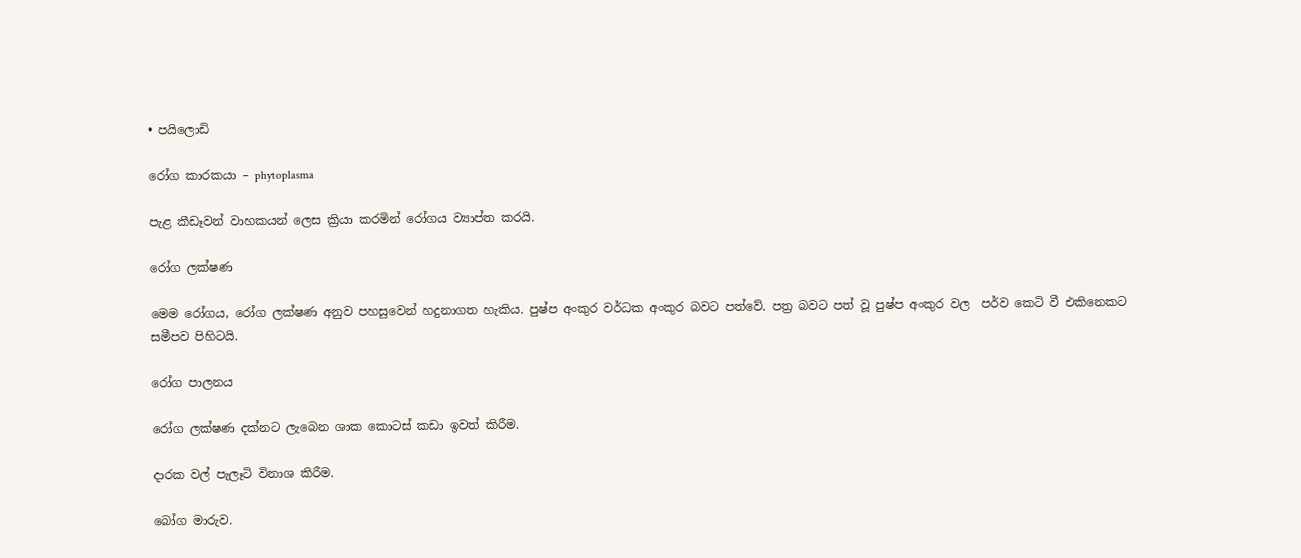• පයිලොඩි

රෝග කාරකයා – phytoplasma

පැළ කීඩෑවන් වාහකයන් ලෙස ක්‍රියා කරමින් රෝගය ව්‍යාප්ත කරයි.

රෝග ලක්ෂණ

මෙම රෝගය, රෝග ලක්ෂණ අනුව පහසුවෙන් හදුනාගත හැකිය. පුෂ්ප අංකුර වර්ධක අංකුර බවට පත්වේ. පත්‍ර බවට පත් වූ පුෂ්ප අංකුර වල  පර්ව කෙටි වී එකිනෙකට සමීපව පිහිටයි.

රෝග පාලනය

රෝග ලක්ෂණ දක්නට ලැබෙන ශාක කොටස් කඩා ඉවත් කිරීම.

දාරක වල් පැලෑටි විනාශ කිරීම.

බෝග මාරුව.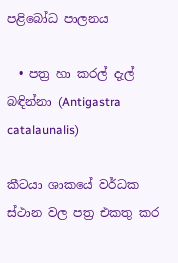පළිබෝධ පාලනය

  • පත්‍ර හා කරල් දැල් බඳින්නා (Antigastra catalaunalis)

කීටයා ශාකයේ වර්ධක ස්ථාන වල පත්‍ර එකතු කර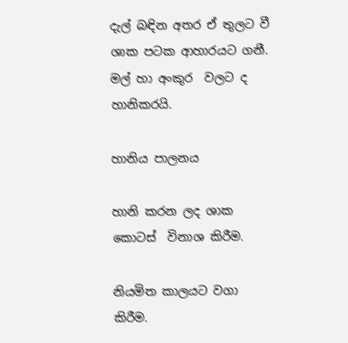දැල් බඳින අතර ඒ තුලට වී ශාක පටක ආහාරයට ගනී. මල් හා අංකුර  වලට ද හානිකරයි.

හානිය පාලනය

හානි කරන ලද ශාක කොටස්  විනාශ කිරීම.

නියමිත කාලයට වගා කිරීම.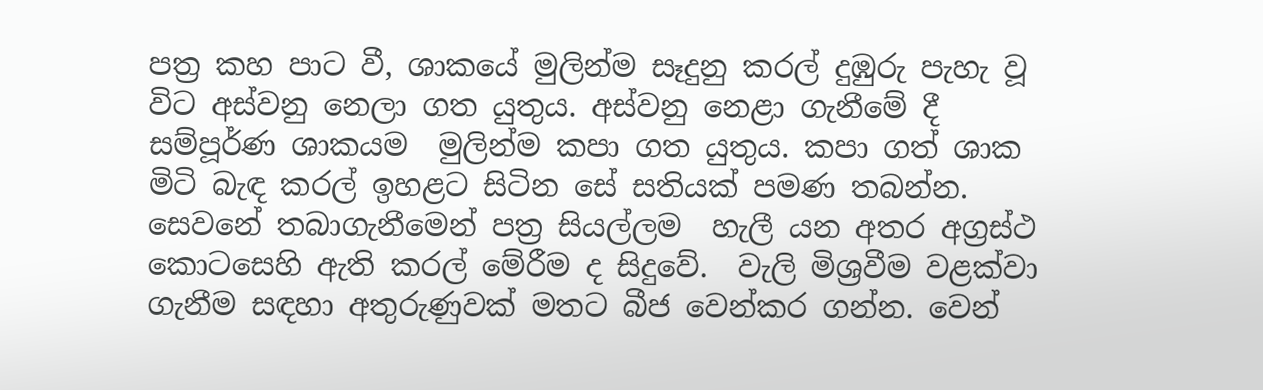පත්‍ර කහ පාට වී, ශාකයේ මුලින්ම සෑදුනු කරල් දුඹුරු පැහැ වූ විට අස්වනු නෙලා ගත යුතුය. අස්වනු නෙළා ගැනීමේ දී සම්පූර්ණ ශාකයම  මුලින්ම කපා ගත යුතුය. කපා ගත් ශාක මිටි බැඳ කරල් ඉහළට සිටින සේ සතියක් පමණ තබන්න. සෙවනේ තබාගැනීමෙන් පත්‍ර සියල්ලම  හැලී යන අතර අග්‍රස්ථ කොටසෙහි ඇති කරල් මේරීම ද සිදුවේ.  වැලි මිශ්‍රවීම වළක්වා ගැනීම සඳහා අතුරුණුවක් මතට බීජ වෙන්කර ගන්න. වෙන්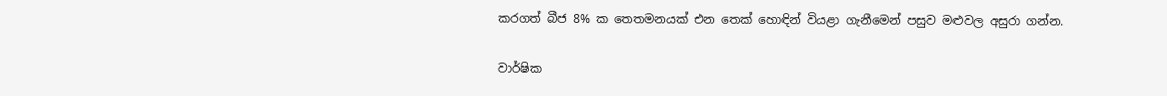කරගත් බීජ 8% ක තෙතමනයක් එන තෙක් හොඳින් වියළා ගැනීමෙන් පසුව මළුවල අසුරා ගන්න.

වාර්ෂික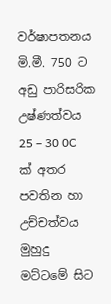වර්ෂාපතනය මි.මී. 750 ට අඩු පාරිසරික උෂ්ණත්වය 25 – 30 0C ක්‍ අතර පවතින හා උච්චත්වය මුහුදු මට්ටමේ සිට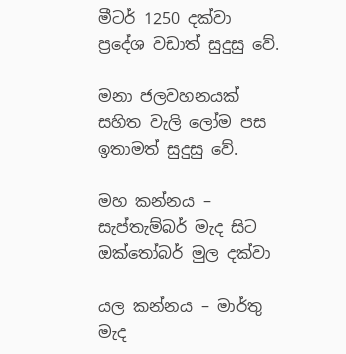මීටර් 1250 දක්වා ප්‍රදේශ වඩාත් සුදුසු වේ.

මනා ජලවහනයක් සහිත වැලි ලෝම පස ඉතාමත් සුදුසු වේ.

මහ කන්නය – සැප්තැම්බර් මැද සිට ඔක්තෝබර් මුල දක්වා

යල කන්නය – මාර්තු මැද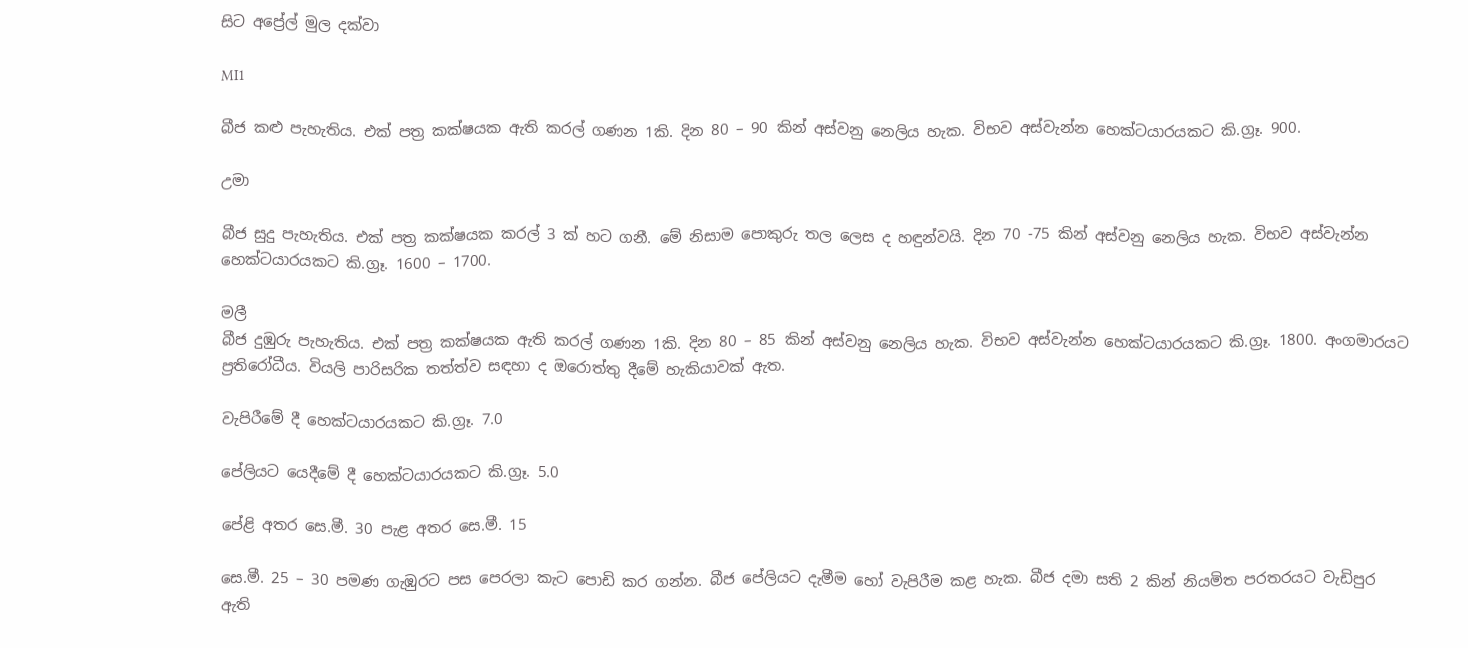සිට අප්‍රේල් මුල දක්වා

MI1

බීජ කළු පැහැතිය. එක් පත්‍ර කක්ෂයක ඇති කරල් ගණන 1කි. දින 80 – 90 කින් අස්වනු නෙලිය හැක. විභව අස්වැන්න හෙක්ටයාරයකට කි.ග්‍රෑ. 900.

උමා

බීජ සුදු පැහැතිය. එක් පත්‍ර කක්ෂයක කරල් 3 ක් හට ගනී. මේ නිසාම පොකුරු තල ලෙස ද හඳුන්වයි. දින 70 -75 කින් අස්වනු නෙලිය හැක. විභව අස්වැන්න හෙක්ටයාරයකට කි.ග්‍රෑ. 1600 – 1700.

මලී
බීජ දුඹුරු පැහැතිය. එක් පත්‍ර කක්ෂයක ඇති කරල් ගණන 1කි. දින 80 – 85 කින් අස්වනු නෙලිය හැක. විභව අස්වැන්න හෙක්ටයාරයකට කි.ග්‍රෑ. 1800. අංගමාරයට ප්‍රතිරෝධීය. වියලි පාරිසරික තත්ත්ව සඳහා ද ඔරොත්තු දීමේ හැකියාවක් ඇත.

වැපිරීමේ දී හෙක්ටයාරයකට කි.ග්‍රෑ. 7.0

පේලියට යෙදීමේ දී හෙක්ටයාරයකට කි.ග්‍රෑ. 5.0

පේළි අතර සෙ.මී. 30 පැළ අතර සෙ.මී. 15

සෙ.මී. 25 – 30 පමණ ගැඹුරට පස පෙරලා කැට පොඩි කර ගන්න. බීජ පේලියට දැමීම හෝ වැපිරීම කළ හැක. බීජ දමා සති 2 කින් නියමිත පරතරයට වැඩිපුර ඇති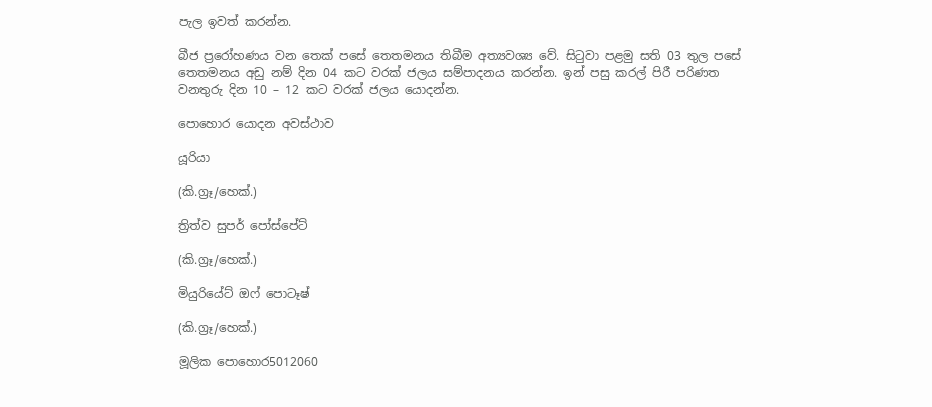පැල ඉවත් කරන්න.

බීජ ප්‍රරෝහණය වන තෙක් පසේ තෙතමනය තිබීම අත්‍යවශ්‍ය වේ. සිටුවා පළමු සති 03 තුල පසේ තෙතමනය අඩු නම් දින 04 කට වරක් ජලය සම්පාදනය කරන්න. ඉන් පසු කරල් පිරී පරිණත වනතුරු දින 10 – 12 කට වරක් ජලය යොදන්න.

පොහොර යොදන අවස්ථාව

යූරියා

(කි.ග්‍රෑ/හෙක්.)

ත්‍රිත්ව සුපර් පෝස්පේට්

(කි.ග්‍රෑ/හෙක්.)

මියුරියේට් ඔෆ් පොටෑෂ්

(කි.ග්‍රෑ/හෙක්.)

මූලික පොහොර5012060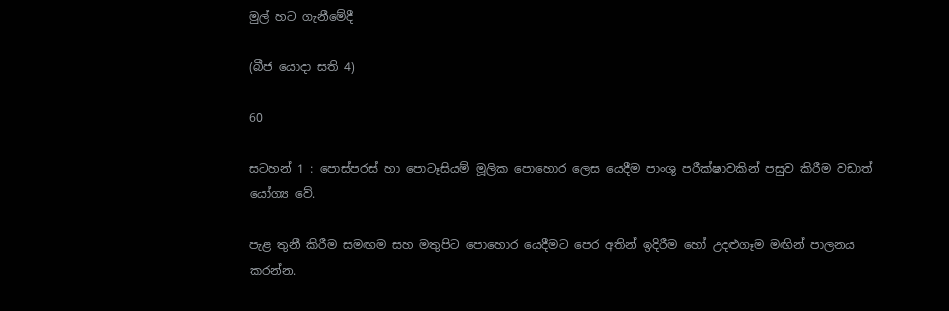මුල් හට ගැනීමේදී

(බීජ යොදා සති 4)

60

සටහන් 1 : පොස්පරස් හා පොටෑසියම් මූලික පොහොර ලෙස යෙදීම පාංශු පරීක්ෂාවකින් පසුව කිරීම වඩාත් යෝග්‍ය වේ.

පැළ තුනී කිරීම සමඟම සහ මතුපිට පොහොර යෙදීමට පෙර අතින් ඉදිරීම හෝ උදළුගෑම මඟින් පාලනය කරන්න.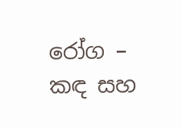රෝග – කඳ සහ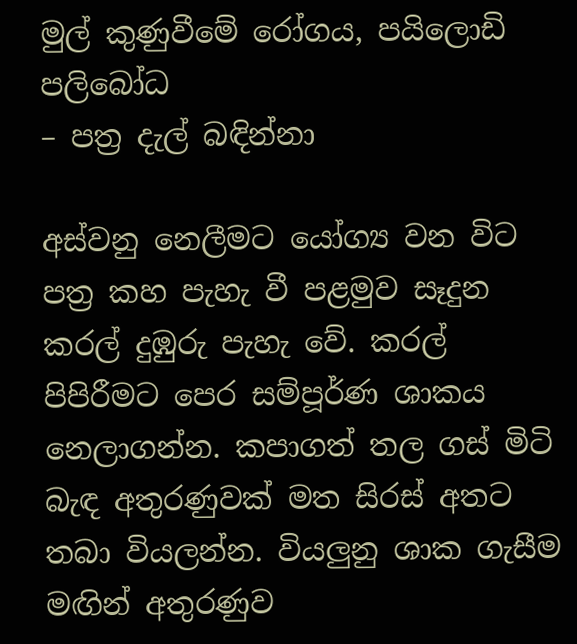මුල් කුණුවීමේ රෝගය, පයිලොඩි
පලිබෝධ
– පත්‍ර දැල් බඳින්නා

අස්වනු නෙලීමට යෝග්‍ය වන විට පත්‍ර කහ පැහැ වී පළමුව සෑදුන කරල් දුඹුරු පැහැ වේ. කරල් පිපිරීමට පෙර සම්පූර්ණ ශාකය නෙලාගන්න. කපාගත් තල ගස් මිටි බැඳ අතුරණුවක් මත සිරස් අතට තබා වියලන්න. වියලුනු ශාක ගැසීම මඟින් අතුරණුව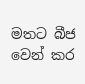මතට බීජ වෙන් කර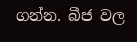ගන්න. බීජ වල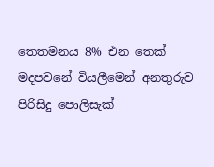තෙතමනය 8% එන තෙක් මදපවනේ වියලීමෙන් අනතුරුව පිරිසිදු පොලිසැක්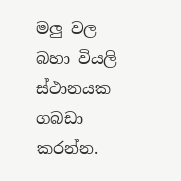මලු වල බහා වියලි ස්ථානයක ගබඩා කරන්න.